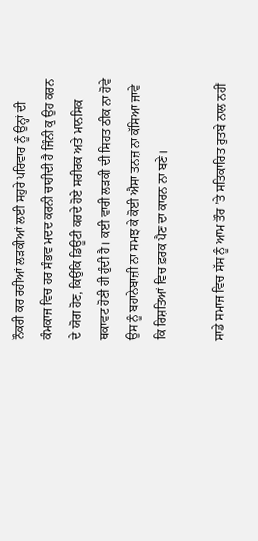ਨੌਕਰੀ ਕਰ ਰਹੀਆਂ ਲੜਕੀਆਂ ਲਈ ਸਹੁਰੇ ਪਰਿਵਾਰ ਨੂੰ ਉਨ੍ਹਾਂ ਦੀ ਕੰਮਕਾਜ ਵਿਚ ਹਰ ਸੰਭਵ ਮਦਦ ਕਰਨੀ ਚਾਹੀਦੀ ਹੈ ਜਿੰਨੀ ਕੁ ਉਹ ਕਰਨ ਦੇ ਯੋਗ ਹੋਣ, ਕਿਉਂਕਿ ਡਿਊਟੀ ਕਰਦੇ ਹੋਏ ਸਰੀਰਕ ਅਤੇ ਮਾਨਸਿਕ ਥਕਾਵਟ ਹੋਣੀ ਹੀ ਹੁੰਦੀ ਹੈ। ਕਈ ਵਾਰੀ ਲੜਕੀ ਦੀ ਸਿਹਤ ਠੀਕ ਨਾ ਹੋਵੇ ਉਸ ਨੂੰ ਬਹਾਨੇਬਾਜ਼ੀ ਨਾ ਸਮਝ ਕੇ ਕੋਈ ਐਸਾ ਤਨਜ਼ ਨਾ ਕੱਸਿਆ ਜਾਵੇ ਕਿ ਰਿਸ਼ਤਿਆਂ ਵਿਚ ਫ਼ਰਕ ਪੈਣ ਦਾ ਕਾਰਨ ਨਾ ਬਣੇ।

ਸਾਡੇ ਸਮਾਜ ਵਿਚ ਸੱਸ ਨੂੰ ਆਮ ਤੌਰ ’ਤੇ ਸਤਿਕਾਰਿਤ ਰੁਤਬੇ ਨਾਲ ਨਹੀਂ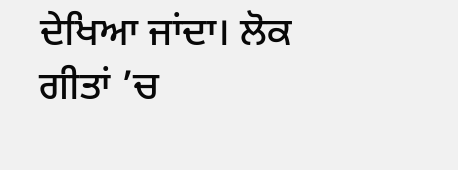ਦੇਖਿਆ ਜਾਂਦਾ। ਲੋਕ ਗੀਤਾਂ ’ਚ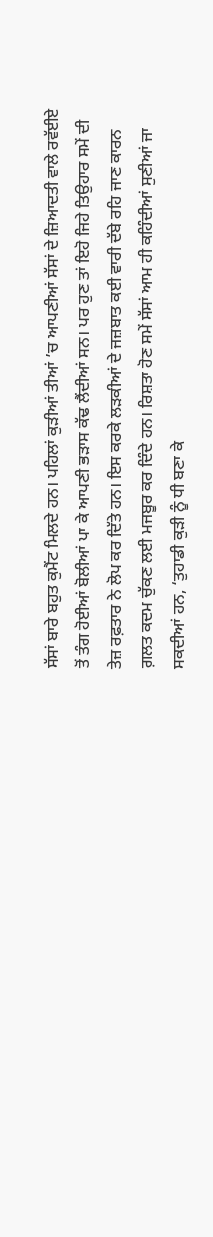ਸੱਸਾਂ ਬਾਰੇ ਬਹੁਤ ਕੁਮੈਂਟ ਮਿਲਦੇ ਹਨ। ਪਹਿਲਾਂ ਕੁੜੀਆਂ ਤੀਆਂ ’ਚ ਆਪਣੀਆਂ ਸੱਸਾਂ ਦੇ ਜ਼ਿਆਦਤੀ ਵਾਲੇ ਰਵੱਈਏ ਤੋਂ ਤੰਗ ਹੋਈਆਂ ਬੋਲੀਆਂ ਪਾ ਕੇ ਆਪਣੀ ਭੜਾਸ ਕੱਢ ਲੈਂਦੀਆਂ ਸਨ। ਪਰ ਹੁਣ ਤਾਂ ਇਹੋ ਜਿਹੇ ਤਿਉਹਾਰ ਸਮੇਂ ਦੀ ਤੇਜ਼ ਰਫ਼ਤਾਰ ਨੇ ਲੋਪ ਕਰ ਦਿੱਤੇ ਹਨ। ਇਸ ਕਰਕੇ ਲੜਕੀਆਂ ਦੇ ਜਜ਼ਬਾਤ ਕਈ ਵਾਰੀ ਦੱਬੇ ਰਹਿ ਜਾਣ ਕਾਰਨ ਗ਼ਲਤ ਕਦਮ ਚੁੱਕਣ ਲਈ ਮਜਬੂਰ ਕਰ ਦਿੰਦੇ ਹਨ। ਰਿਸ਼ਤਾ ਹੋਣ ਸਮੇਂ ਸੱਸਾਂ ਆਮ ਹੀ ਕਹਿੰਦੀਆਂ ਸੁਣੀਆਂ ਜਾ ਸਕਦੀਆਂ ਹਨ, ‘ਤੁਹਾਡੀ ਕੁੜੀ ਨੂੰ ਧੀ ਬਣਾ ਕੇ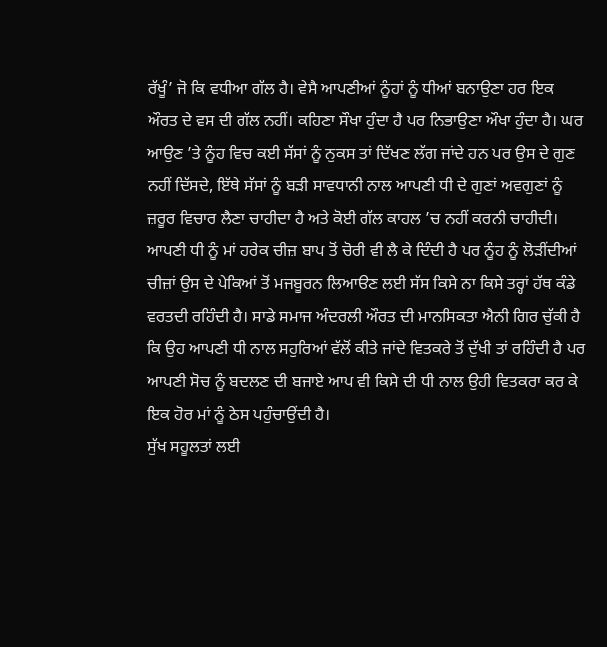ਰੱਖੂੰ’ ਜੋ ਕਿ ਵਧੀਆ ਗੱਲ ਹੈ। ਵੇਸੈ ਆਪਣੀਆਂ ਨੂੰਹਾਂ ਨੂੰ ਧੀਆਂ ਬਨਾਉਣਾ ਹਰ ਇਕ ਔਰਤ ਦੇ ਵਸ ਦੀ ਗੱਲ ਨਹੀਂ। ਕਹਿਣਾ ਸੌਖਾ ਹੁੰਦਾ ਹੈ ਪਰ ਨਿਭਾਉਣਾ ਔਖਾ ਹੁੰਦਾ ਹੈ। ਘਰ ਆਉਣ ’ਤੇ ਨੂੰਹ ਵਿਚ ਕਈ ਸੱਸਾਂ ਨੂੰ ਨੁਕਸ ਤਾਂ ਦਿੱਖਣ ਲੱਗ ਜਾਂਦੇ ਹਨ ਪਰ ਉਸ ਦੇ ਗੁਣ ਨਹੀਂ ਦਿੱਸਦੇ, ਇੱਥੇ ਸੱਸਾਂ ਨੂੰ ਬੜੀ ਸਾਵਧਾਨੀ ਨਾਲ ਆਪਣੀ ਧੀ ਦੇ ਗੁਣਾਂ ਅਵਗੁਣਾਂ ਨੂੰ ਜ਼ਰੂਰ ਵਿਚਾਰ ਲੈਣਾ ਚਾਹੀਦਾ ਹੈ ਅਤੇ ਕੋਈ ਗੱਲ ਕਾਹਲ ’ਚ ਨਹੀਂ ਕਰਨੀ ਚਾਹੀਦੀ। ਆਪਣੀ ਧੀ ਨੂੰ ਮਾਂ ਹਰੇਕ ਚੀਜ਼ ਬਾਪ ਤੋਂ ਚੋਰੀ ਵੀ ਲੈ ਕੇ ਦਿੰਦੀ ਹੈ ਪਰ ਨੂੰਹ ਨੂੰ ਲੋੜੀਂਦੀਆਂ ਚੀਜ਼ਾਂ ਉਸ ਦੇ ਪੇਕਿਆਂ ਤੋਂ ਮਜਬੂਰਨ ਲਿਆੳਣ ਲਈ ਸੱਸ ਕਿਸੇ ਨਾ ਕਿਸੇ ਤਰ੍ਹਾਂ ਹੱਥ ਕੰਡੇ ਵਰਤਦੀ ਰਹਿੰਦੀ ਹੈ। ਸਾਡੇ ਸਮਾਜ ਅੰਦਰਲੀ ਔਰਤ ਦੀ ਮਾਨਸਿਕਤਾ ਐਨੀ ਗਿਰ ਚੁੱਕੀ ਹੈ ਕਿ ਉਹ ਆਪਣੀ ਧੀ ਨਾਲ ਸਹੁਰਿਆਂ ਵੱਲੋਂ ਕੀਤੇ ਜਾਂਦੇ ਵਿਤਕਰੇ ਤੋਂ ਦੁੱਖੀ ਤਾਂ ਰਹਿੰਦੀ ਹੈ ਪਰ ਆਪਣੀ ਸੋਚ ਨੂੰ ਬਦਲਣ ਦੀ ਬਜਾਏ ਆਪ ਵੀ ਕਿਸੇ ਦੀ ਧੀ ਨਾਲ ਉਹੀ ਵਿਤਕਰਾ ਕਰ ਕੇ ਇਕ ਹੋਰ ਮਾਂ ਨੂੰ ਠੇਸ ਪਹੁੰਚਾਉਂਦੀ ਹੈ।
ਸੁੱਖ ਸਹੂਲਤਾਂ ਲਈ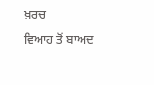ਖ਼ਰਚ
ਵਿਆਹ ਤੋਂ ਬਾਅਦ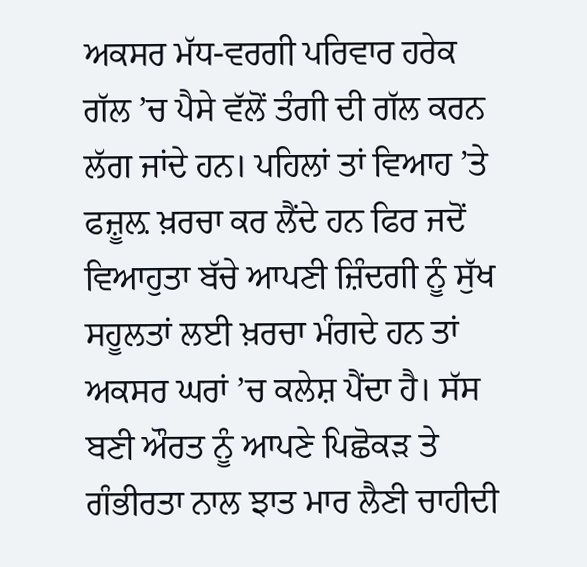ਅਕਸਰ ਮੱਧ-ਵਰਗੀ ਪਰਿਵਾਰ ਹਰੇਕ ਗੱਲ ’ਚ ਪੈਸੇ ਵੱਲੋਂ ਤੰਗੀ ਦੀ ਗੱਲ ਕਰਨ ਲੱਗ ਜਾਂਦੇ ਹਨ। ਪਹਿਲਾਂ ਤਾਂ ਵਿਆਹ ’ਤੇ ਫਜ਼ੂਲ਼ ਖ਼ਰਚਾ ਕਰ ਲੈਂਦੇ ਹਨ ਫਿਰ ਜਦੋਂ ਵਿਆਹੁਤਾ ਬੱਚੇ ਆਪਣੀ ਜ਼ਿੰਦਗੀ ਨੂੰ ਸੁੱਖ ਸਹੂਲਤਾਂ ਲਈ ਖ਼ਰਚਾ ਮੰਗਦੇ ਹਨ ਤਾਂ ਅਕਸਰ ਘਰਾਂ ’ਚ ਕਲੇਸ਼ ਪੈਂਦਾ ਹੈ। ਸੱਸ ਬਣੀ ਔਰਤ ਨੂੰ ਆਪਣੇ ਪਿਛੋਕੜ ਤੇ ਗੰਭੀਰਤਾ ਨਾਲ ਝਾਤ ਮਾਰ ਲੈਣੀ ਚਾਹੀਦੀ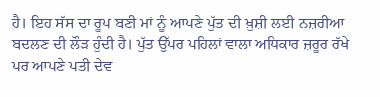ਹੈ। ਇਹ ਸੱਸ ਦਾ ਰੂਪ ਬਣੀ ਮਾਂ ਨੂੰ ਆਪਣੇ ਪੁੱਤ ਦੀ ਖ਼ੁਸ਼ੀ ਲਈ ਨਜ਼ਰੀਆ ਬਦਲਣ ਦੀ ਲੌੜ ਹੁੰਦੀ ਹੈ। ਪੁੱਤ ਉੱਪਰ ਪਹਿਲਾਂ ਵਾਲਾ ਅਧਿਕਾਰ ਜ਼ਰੂਰ ਰੱਖੇ ਪਰ ਆਪਣੇ ਪਤੀ ਦੇਵ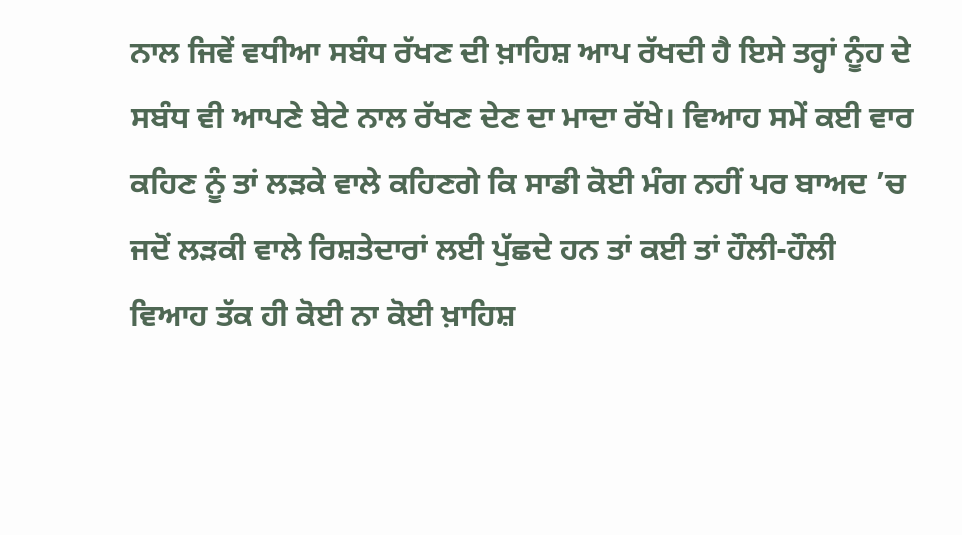ਨਾਲ ਜਿਵੇਂ ਵਧੀਆ ਸਬੰਧ ਰੱਖਣ ਦੀ ਖ਼ਾਹਿਸ਼ ਆਪ ਰੱਖਦੀ ਹੈ ਇਸੇ ਤਰ੍ਹਾਂ ਨੂੰਹ ਦੇ ਸਬੰਧ ਵੀ ਆਪਣੇ ਬੇਟੇ ਨਾਲ ਰੱਖਣ ਦੇਣ ਦਾ ਮਾਦਾ ਰੱਖੇ। ਵਿਆਹ ਸਮੇਂ ਕਈ ਵਾਰ ਕਹਿਣ ਨੂੰ ਤਾਂ ਲੜਕੇ ਵਾਲੇ ਕਹਿਣਗੇ ਕਿ ਸਾਡੀ ਕੋਈ ਮੰਗ ਨਹੀਂ ਪਰ ਬਾਅਦ ’ਚ ਜਦੋਂ ਲੜਕੀ ਵਾਲੇ ਰਿਸ਼ਤੇਦਾਰਾਂ ਲਈ ਪੁੱਛਦੇ ਹਨ ਤਾਂ ਕਈ ਤਾਂ ਹੌਲੀ-ਹੌਲੀ ਵਿਆਹ ਤੱਕ ਹੀ ਕੋਈ ਨਾ ਕੋਈ ਖ਼ਾਹਿਸ਼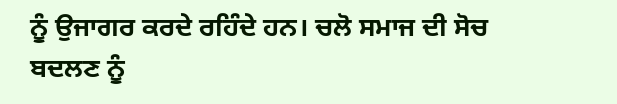ਨੂੰ ਉਜਾਗਰ ਕਰਦੇ ਰਹਿੰਦੇ ਹਨ। ਚਲੋ ਸਮਾਜ ਦੀ ਸੋਚ ਬਦਲਣ ਨੂੰ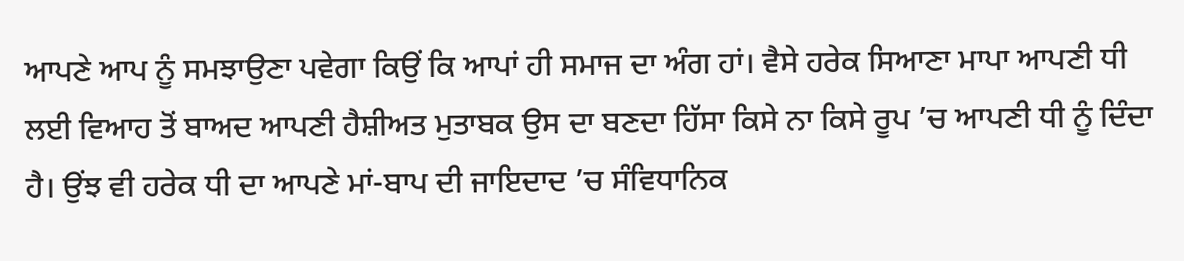ਆਪਣੇ ਆਪ ਨੂੰ ਸਮਝਾਉਣਾ ਪਵੇਗਾ ਕਿਉਂ ਕਿ ਆਪਾਂ ਹੀ ਸਮਾਜ ਦਾ ਅੰਗ ਹਾਂ। ਵੈਸੇ ਹਰੇਕ ਸਿਆਣਾ ਮਾਪਾ ਆਪਣੀ ਧੀ ਲਈ ਵਿਆਹ ਤੋਂ ਬਾਅਦ ਆਪਣੀ ਹੈਸ਼ੀਅਤ ਮੁਤਾਬਕ ਉਸ ਦਾ ਬਣਦਾ ਹਿੱਸਾ ਕਿਸੇ ਨਾ ਕਿਸੇ ਰੂਪ ’ਚ ਆਪਣੀ ਧੀ ਨੂੰ ਦਿੰਦਾ ਹੈ। ਉਂਝ ਵੀ ਹਰੇਕ ਧੀ ਦਾ ਆਪਣੇ ਮਾਂ-ਬਾਪ ਦੀ ਜਾਇਦਾਦ ’ਚ ਸੰਵਿਧਾਨਿਕ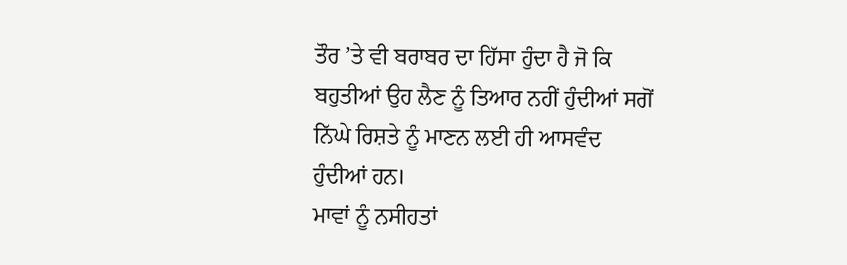ਤੌਰ ’ਤੇ ਵੀ ਬਰਾਬਰ ਦਾ ਹਿੱਸਾ ਹੁੰਦਾ ਹੈ ਜੋ ਕਿ ਬਹੁਤੀਆਂ ਉਹ ਲੈਣ ਨੂੰ ਤਿਆਰ ਨਹੀਂ ਹੁੰਦੀਆਂ ਸਗੋਂ ਨਿੱਘੇ ਰਿਸ਼ਤੇ ਨੂੰ ਮਾਣਨ ਲਈ ਹੀ ਆਸਵੰਦ ਹੁੰਦੀਆਂ ਹਨ।
ਮਾਵਾਂ ਨੂੰ ਨਸੀਹਤਾਂ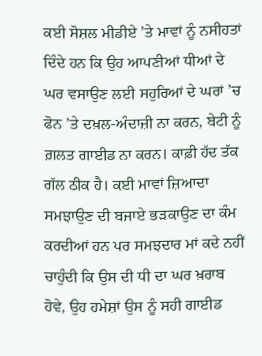ਕਈ ਸੋਸ਼ਲ ਮੀਡੀਏ ’ਤੇ ਮਾਵਾਂ ਨੂੰ ਨਸੀਹਤਾਂ ਦਿੰਦੇ ਹਨ ਕਿ ਉਹ ਆਪਣੀਆਂ ਧੀਆਂ ਦੇ ਘਰ ਵਸਾਉਣ ਲਈ ਸਹੁਰਿਆਂ ਦੇ ਘਰਾਂ ’ਚ ਫੋਨ ’ਤੇ ਦਖ਼ਲ-ਅੰਦਾਜ਼ੀ ਨਾ ਕਰਨ, ਬੇਟੀ ਨੂੰ ਗ਼ਲਤ ਗਾਈਡ ਨਾ ਕਰਨ। ਕਾਫ਼ੀ ਹੱਦ ਤੱਕ ਗੱਲ ਠੀਕ ਹੈ। ਕਈ ਮਾਵਾਂ ਜ਼ਿਆਦਾ ਸਮਝਾਉਣ ਦੀ ਬਜਾਏ ਭੜਕਾਉਣ ਦਾ ਕੰਮ ਕਰਦੀਆਂ ਹਨ ਪਰ ਸਮਝਦਾਰ ਮਾਂ ਕਦੇ ਨਹੀਂ ਚਾਹੁੰਦੀ ਕਿ ਉਸ ਦੀ ਧੀ ਦਾ ਘਰ ਖ਼ਰਾਬ ਹੋਵੇ, ਉਹ ਹਮੇਸ਼ਾਂ ਉਸ ਨੂੰ ਸਹੀ ਗਾਈਡ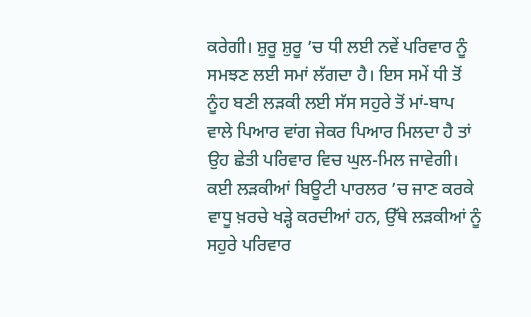ਕਰੇਗੀ। ਸ਼ੁਰੂ ਸ਼ੁਰੂ ’ਚ ਧੀ ਲਈ ਨਵੇਂ ਪਰਿਵਾਰ ਨੂੰ ਸਮਝਣ ਲਈ ਸਮਾਂ ਲੱਗਦਾ ਹੈ। ਇਸ ਸਮੇਂ ਧੀ ਤੋਂ ਨੂੰਹ ਬਣੀ ਲੜਕੀ ਲਈ ਸੱਸ ਸਹੁਰੇ ਤੋਂ ਮਾਂ-ਬਾਪ ਵਾਲੇ ਪਿਆਰ ਵਾਂਗ ਜੇਕਰ ਪਿਆਰ ਮਿਲਦਾ ਹੈ ਤਾਂ ਉਹ ਛੇਤੀ ਪਰਿਵਾਰ ਵਿਚ ਘੁਲ-ਮਿਲ ਜਾਵੇਗੀ। ਕਈ ਲੜਕੀਆਂ ਬਿਊਟੀ ਪਾਰਲਰ ’ਚ ਜਾਣ ਕਰਕੇ ਵਾਧੂ ਖ਼ਰਚੇ ਖੜ੍ਹੇ ਕਰਦੀਆਂ ਹਨ, ਉੱਥੇ ਲੜਕੀਆਂ ਨੂੰ ਸਹੁਰੇ ਪਰਿਵਾਰ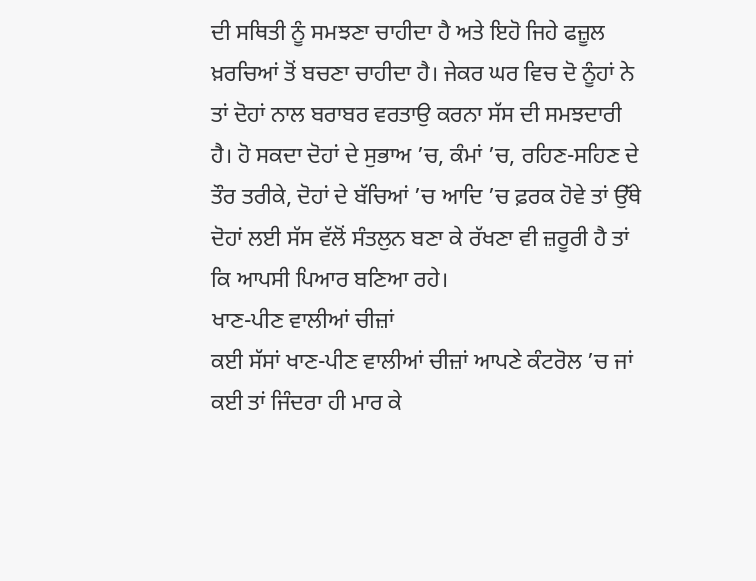ਦੀ ਸਥਿਤੀ ਨੂੰ ਸਮਝਣਾ ਚਾਹੀਦਾ ਹੈ ਅਤੇ ਇਹੋ ਜਿਹੇ ਫਜ਼ੂਲ ਖ਼ਰਚਿਆਂ ਤੋਂ ਬਚਣਾ ਚਾਹੀਦਾ ਹੈ। ਜੇਕਰ ਘਰ ਵਿਚ ਦੋ ਨੂੰਹਾਂ ਨੇ ਤਾਂ ਦੋਹਾਂ ਨਾਲ ਬਰਾਬਰ ਵਰਤਾਉ ਕਰਨਾ ਸੱਸ ਦੀ ਸਮਝਦਾਰੀ ਹੈ। ਹੋ ਸਕਦਾ ਦੋਹਾਂ ਦੇ ਸੁਭਾਅ ’ਚ, ਕੰਮਾਂ ’ਚ, ਰਹਿਣ-ਸਹਿਣ ਦੇ ਤੌਰ ਤਰੀਕੇ, ਦੋਹਾਂ ਦੇ ਬੱਚਿਆਂ ’ਚ ਆਦਿ ’ਚ ਫ਼ਰਕ ਹੋਵੇ ਤਾਂ ਉੱਥੇ ਦੋਹਾਂ ਲਈ ਸੱਸ ਵੱਲੋਂ ਸੰਤਲੁਨ ਬਣਾ ਕੇ ਰੱਖਣਾ ਵੀ ਜ਼ਰੂਰੀ ਹੈ ਤਾਂ ਕਿ ਆਪਸੀ ਪਿਆਰ ਬਣਿਆ ਰਹੇ।
ਖਾਣ-ਪੀਣ ਵਾਲੀਆਂ ਚੀਜ਼ਾਂ
ਕਈ ਸੱਸਾਂ ਖਾਣ-ਪੀਣ ਵਾਲੀਆਂ ਚੀਜ਼ਾਂ ਆਪਣੇ ਕੰਟਰੋਲ ’ਚ ਜਾਂ ਕਈ ਤਾਂ ਜਿੰਦਰਾ ਹੀ ਮਾਰ ਕੇ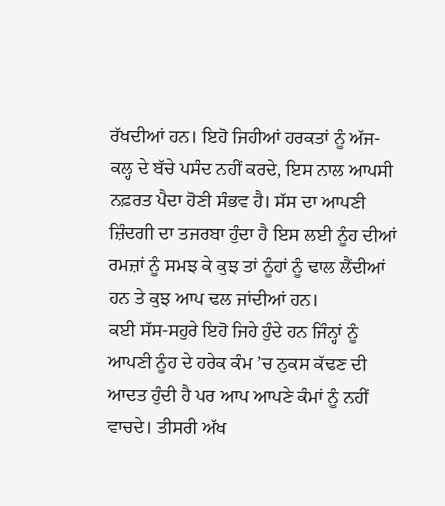ਰੱਖਦੀਆਂ ਹਨ। ਇਹੋ ਜਿਹੀਆਂ ਹਰਕਤਾਂ ਨੂੰ ਅੱਜ-ਕਲ੍ਹ ਦੇ ਬੱਚੇ ਪਸੰਦ ਨਹੀਂ ਕਰਦੇ, ਇਸ ਨਾਲ ਆਪਸੀ ਨਫ਼ਰਤ ਪੈਦਾ ਹੋਣੀ ਸੰਭਵ ਹੈ। ਸੱਸ ਦਾ ਆਪਣੀ ਜ਼ਿੰਦਗੀ ਦਾ ਤਜਰਬਾ ਹੁੰਦਾ ਹੈ ਇਸ ਲਈ ਨੂੰਹ ਦੀਆਂ ਰਮਜ਼ਾਂ ਨੂੰ ਸਮਝ ਕੇ ਕੁਝ ਤਾਂ ਨੂੰਹਾਂ ਨੂੰ ਢਾਲ ਲੈਂਦੀਆਂ ਹਨ ਤੇ ਕੁਝ ਆਪ ਢਲ ਜਾਂਦੀਆਂ ਹਨ।
ਕਈ ਸੱਸ-ਸਹੁਰੇ ਇਹੋ ਜਿਹੇ ਹੁੰਦੇ ਹਨ ਜਿੰਨ੍ਹਾਂ ਨੂੰ ਆਪਣੀ ਨੂੰਹ ਦੇ ਹਰੇਕ ਕੰਮ ’ਚ ਨੁਕਸ ਕੱਢਣ ਦੀ ਆਦਤ ਹੁੰਦੀ ਹੈ ਪਰ ਆਪ ਆਪਣੇ ਕੰਮਾਂ ਨੂੰ ਨਹੀਂ ਵਾਚਦੇ। ਤੀਸਰੀ ਅੱਖ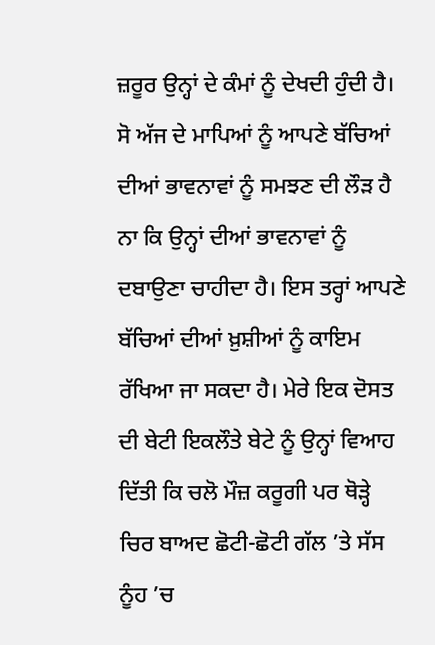ਜ਼ਰੂਰ ਉਨ੍ਹਾਂ ਦੇ ਕੰਮਾਂ ਨੂੰ ਦੇਖਦੀ ਹੁੰਦੀ ਹੈ। ਸੋ ਅੱਜ ਦੇ ਮਾਪਿਆਂ ਨੂੰ ਆਪਣੇ ਬੱਚਿਆਂ ਦੀਆਂ ਭਾਵਨਾਵਾਂ ਨੂੰ ਸਮਝਣ ਦੀ ਲੌੜ ਹੈ ਨਾ ਕਿ ਉਨ੍ਹਾਂ ਦੀਆਂ ਭਾਵਨਾਵਾਂ ਨੂੰ ਦਬਾਉਣਾ ਚਾਹੀਦਾ ਹੈ। ਇਸ ਤਰ੍ਹਾਂ ਆਪਣੇ ਬੱਚਿਆਂ ਦੀਆਂ ਖ਼ੁਸ਼ੀਆਂ ਨੂੰ ਕਾਇਮ ਰੱਖਿਆ ਜਾ ਸਕਦਾ ਹੈ। ਮੇਰੇ ਇਕ ਦੋਸਤ ਦੀ ਬੇਟੀ ਇਕਲੌਤੇ ਬੇਟੇ ਨੂੰ ਉਨ੍ਹਾਂ ਵਿਆਹ ਦਿੱਤੀ ਕਿ ਚਲੋ ਮੌਜ਼ ਕਰੂਗੀ ਪਰ ਥੋੜ੍ਹੇ ਚਿਰ ਬਾਅਦ ਛੋਟੀ-ਛੋਟੀ ਗੱਲ ’ਤੇ ਸੱਸ ਨੂੰਹ ’ਚ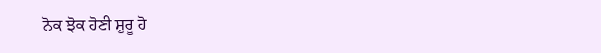ਨੋਕ ਝੋਕ ਹੋਣੀ ਸ਼ੁਰੂ ਹੋ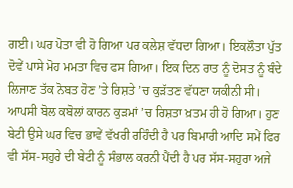ਗਈ। ਘਰ ਪੋਤਾ ਵੀ ਹੋ ਗਿਆ ਪਰ ਕਲੇਸ਼ ਵੱਧਦਾ ਗਿਆ। ਇਕਲੌਤਾ ਪੁੱਤ ਦੋਵੇਂ ਪਾਸੇ ਮੋਹ ਮਮਤਾ ਵਿਚ ਫਸ ਗਿਆ। ਇਕ ਦਿਨ ਰਾਤ ਨੂੰ ਦੋਸਤ ਨੂੰ ਬੰਦੇ ਲਿਜਾਣ ਤੱਕ ਨੋਬਤ ਹੋਣ ’ਤੇ ਰਿਸ਼ਤੇ ’ਚ ਕੁੜੱਤਣ ਵੱਧਣਾ ਯਕੀਨੀ ਸੀ। ਆਪਸੀ ਬੋਲ ਕਬੋਲਾਂ ਕਾਰਨ ਕੁੜਮਾਂ ’ਚ ਰਿਸ਼ਤਾ ਖ਼ਤਮ ਹੀ ਹੋ ਗਿਆ। ਹੁਣ ਬੇਟੀ ਉਸੇ ਘਰ ਵਿਚ ਭਾਵੇਂ ਵੱਖਰੀ ਰਹਿੰਦੀ ਹੈ ਪਰ ਬਿਮਾਰੀ ਆਦਿ ਸਮੇਂ ਫਿਰ ਵੀ ਸੱਸ-ਸਹੁਰੇ ਦੀ ਬੇਟੀ ਨੂੰ ਸੰਭਾਲ ਕਰਨੀ ਪੈਂਦੀ ਹੈ ਪਰ ਸੱਸ-ਸਹੁਰਾ ਅਜੇ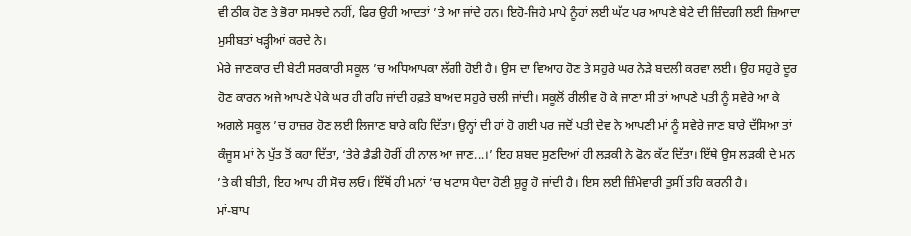ਵੀ ਠੀਕ ਹੋਣ ਤੇ ਭੋਰਾ ਸਮਝਦੇ ਨਹੀਂ, ਫਿਰ ਉਹੀ ਆਦਤਾਂ ’ਤੇ ਆ ਜਾਂਦੇ ਹਨ। ਇਹੋ-ਜਿਹੇ ਮਾਪੇ ਨੂੰਹਾਂ ਲਈ ਘੱਟ ਪਰ ਆਪਣੇ ਬੇਟੇ ਦੀ ਜ਼ਿੰਦਗੀ ਲਈ ਜ਼ਿਆਦਾ ਮੁਸੀਬਤਾਂ ਖੜ੍ਹੀਆਂ ਕਰਦੇ ਨੇ।
ਮੇਰੇ ਜਾਣਕਾਰ ਦੀ ਬੇਟੀ ਸਰਕਾਰੀ ਸਕੂਲ ’ਚ ਅਧਿਆਪਕਾ ਲੱਗੀ ਹੋਈ ਹੈ। ਉਸ ਦਾ ਵਿਆਹ ਹੋਣ ਤੇ ਸਹੁਰੇ ਘਰ ਨੇੜੇ ਬਦਲੀ ਕਰਵਾ ਲਈ। ਉਹ ਸਹੁਰੇ ਦੂਰ ਹੋਣ ਕਾਰਨ ਅਜੇ ਆਪਣੇ ਪੇਕੇ ਘਰ ਹੀ ਰਹਿ ਜਾਂਦੀ ਹਫ਼ਤੇ ਬਾਅਦ ਸਹੁਰੇ ਚਲੀ ਜਾਂਦੀ। ਸਕੂਲੋਂ ਰੀਲੀਵ ਹੋ ਕੇ ਜਾਣਾ ਸੀ ਤਾਂ ਆਪਣੇ ਪਤੀ ਨੂੰ ਸਵੇਰੇ ਆ ਕੇ ਅਗਲੇ ਸਕੂਲ ’ਚ ਹਾਜ਼ਰ ਹੋਣ ਲਈ ਲਿਜਾਣ ਬਾਰੇ ਕਹਿ ਦਿੱਤਾ। ਉਨ੍ਹਾਂ ਦੀ ਹਾਂ ਹੋ ਗਈ ਪਰ ਜਦੋਂ ਪਤੀ ਦੇਵ ਨੇ ਆਪਣੀ ਮਾਂ ਨੂੰ ਸਵੇਰੇ ਜਾਣ ਬਾਰੇ ਦੱਸਿਆ ਤਾਂ ਕੰਜੂਸ ਮਾਂ ਨੇ ਪੁੱਤ ਤੋਂ ਕਹਾ ਦਿੱਤਾ, ‘ਤੇਰੇ ਡੈਡੀ ਹੋਰੀਂ ਹੀ ਨਾਲ ਆ ਜਾਣ...।’ ਇਹ ਸ਼ਬਦ ਸੁਣਦਿਆਂ ਹੀ ਲੜਕੀ ਨੇ ਫੋਨ ਕੱਟ ਦਿੱਤਾ। ਇੱਥੇ ਉਸ ਲੜਕੀ ਦੇ ਮਨ ’ਤੇ ਕੀ ਬੀਤੀ, ਇਹ ਆਪ ਹੀ ਸੋਚ ਲਓ। ਇੱਥੋਂ ਹੀ ਮਨਾਂ ’ਚ ਖਟਾਸ ਪੈਦਾ ਹੋਣੀ ਸ਼ੁਰੂ ਹੋ ਜਾਂਦੀ ਹੈ। ਇਸ ਲਈ ਜ਼ਿੰਮੇਵਾਰੀ ਤੁਸੀਂ ਤਹਿ ਕਰਨੀ ਹੈ।
ਮਾਂ-ਬਾਪ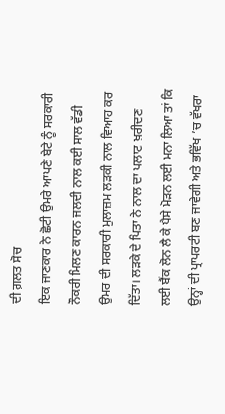ਦੀ ਗ਼ਲਤ ਸੋਚ
ਇਕ ਜਾਣਕਾਰ ਨੇ ਛੋਟੀ ਉਮਰੇ ਆਪਣੇ ਬੇਟੇ ਨੂੰ ਸਰਕਾਰੀ ਨੌਕਰੀ ਮਿਲਣ ਕਾਰਨ ਜਲਦੀ ਨਾਲ ਕਈ ਸਾਲ ਵੱਡੀ ਉਮਰ ਦੀ ਸਰਕਾਰੀ ਮੁਲਾਜ਼ਮ ਲੜਕੀ ਨਾਲ ਵਿਆਹ ਕਰ ਦਿੱਤਾ। ਲੜਕੇ ਦੇ ਪਿਤਾ ਨੇ ਨਾਲ ਦਾ ਪਲਾਟ ਖ਼ਰੀਦਣ ਲਈ ਬੈਂਕ ਲੋਨ ਲੈ ਕੇ ਪੈਸੇ ਮੋੜਨ ਲਈ ਮਨਾ ਲਿਆ ਤਾਂ ਕਿ ਉਨ੍ਹਾਂ ਦੀ ਪ੍ਰਾਪਰਟੀ ਬਣ ਜਾਵੇਗੀ ਅਤੇ ਭਵਿੱਖ ’ਚ ਵੱਖਰਾ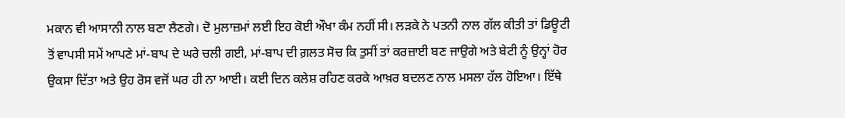ਮਕਾਨ ਵੀ ਆਸਾਨੀ ਨਾਲ ਬਣਾ ਲੈਣਗੇ। ਦੋ ਮੁਲਾਜ਼ਮਾਂ ਲਈ ਇਹ ਕੋਈ ਔਖਾ ਕੰਮ ਨਹੀਂ ਸੀ। ਲੜਕੇ ਨੇ ਪਤਨੀ ਨਾਲ ਗੱਲ ਕੀਤੀ ਤਾਂ ਡਿਊਟੀ ਤੋਂ ਵਾਪਸੀ ਸਮੇਂ ਆਪਣੇ ਮਾਂ-ਬਾਪ ਦੇ ਘਰੇ ਚਲੀ ਗਈ, ਮਾਂ-ਬਾਪ ਦੀ ਗ਼ਲਤ ਸੋਚ ਕਿ ਤੁਸੀਂ ਤਾਂ ਕਰਜ਼ਾਈ ਬਣ ਜਾਉਗੇ ਅਤੇ ਬੇਟੀ ਨੂੰ ਉਨ੍ਹਾਂ ਹੋਰ ਉਕਸਾ ਦਿੱਤਾ ਅਤੇ ਉਹ ਰੋਸ ਵਜੋਂ ਘਰ ਹੀ ਨਾ ਆਈ। ਕਈ ਦਿਨ ਕਲੇਸ਼ ਰਹਿਣ ਕਰਕੇ ਆਖ਼ਰ ਬਦਲਣ ਨਾਲ ਮਸਲਾ ਹੱਲ ਹੋਇਆ। ਇੱਥੇ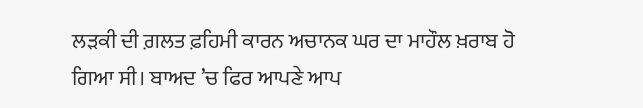ਲੜਕੀ ਦੀ ਗ਼ਲਤ ਫ਼ਹਿਮੀ ਕਾਰਨ ਅਚਾਨਕ ਘਰ ਦਾ ਮਾਹੌਲ ਖ਼ਰਾਬ ਹੋ ਗਿਆ ਸੀ। ਬਾਅਦ ’ਚ ਫਿਰ ਆਪਣੇ ਆਪ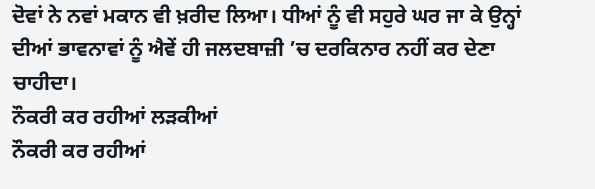ਦੋਵਾਂ ਨੇ ਨਵਾਂ ਮਕਾਨ ਵੀ ਖ਼ਰੀਦ ਲਿਆ। ਧੀਆਂ ਨੂੰ ਵੀ ਸਹੁਰੇ ਘਰ ਜਾ ਕੇ ਉਨ੍ਹਾਂ ਦੀਆਂ ਭਾਵਨਾਵਾਂ ਨੂੰ ਐਵੇਂ ਹੀ ਜਲਦਬਾਜ਼ੀ ’ਚ ਦਰਕਿਨਾਰ ਨਹੀਂ ਕਰ ਦੇਣਾ ਚਾਹੀਦਾ।
ਨੌਕਰੀ ਕਰ ਰਹੀਆਂ ਲੜਕੀਆਂ
ਨੌਕਰੀ ਕਰ ਰਹੀਆਂ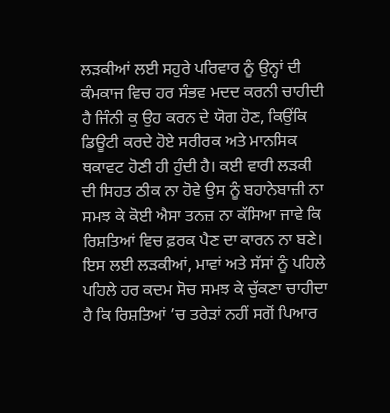ਲੜਕੀਆਂ ਲਈ ਸਹੁਰੇ ਪਰਿਵਾਰ ਨੂੰ ਉਨ੍ਹਾਂ ਦੀ ਕੰਮਕਾਜ ਵਿਚ ਹਰ ਸੰਭਵ ਮਦਦ ਕਰਨੀ ਚਾਹੀਦੀ ਹੈ ਜਿੰਨੀ ਕੁ ਉਹ ਕਰਨ ਦੇ ਯੋਗ ਹੋਣ, ਕਿਉਂਕਿ ਡਿਊਟੀ ਕਰਦੇ ਹੋਏ ਸਰੀਰਕ ਅਤੇ ਮਾਨਸਿਕ ਥਕਾਵਟ ਹੋਣੀ ਹੀ ਹੁੰਦੀ ਹੈ। ਕਈ ਵਾਰੀ ਲੜਕੀ ਦੀ ਸਿਹਤ ਠੀਕ ਨਾ ਹੋਵੇ ਉਸ ਨੂੰ ਬਹਾਨੇਬਾਜ਼ੀ ਨਾ ਸਮਝ ਕੇ ਕੋਈ ਐਸਾ ਤਨਜ਼ ਨਾ ਕੱਸਿਆ ਜਾਵੇ ਕਿ ਰਿਸ਼ਤਿਆਂ ਵਿਚ ਫ਼ਰਕ ਪੈਣ ਦਾ ਕਾਰਨ ਨਾ ਬਣੇ। ਇਸ ਲਈ ਲੜਕੀਆਂ, ਮਾਵਾਂ ਅਤੇ ਸੱਸਾਂ ਨੂੰ ਪਹਿਲੇ ਪਹਿਲੇ ਹਰ ਕਦਮ ਸੋਚ ਸਮਝ ਕੇ ਚੁੱਕਣਾ ਚਾਹੀਦਾ ਹੈ ਕਿ ਰਿਸ਼ਤਿਆਂ ’ਚ ਤਰੇੜਾਂ ਨਹੀਂ ਸਗੋਂ ਪਿਆਰ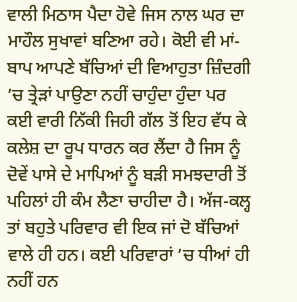ਵਾਲੀ ਮਿਠਾਸ ਪੈਦਾ ਹੋਵੇ ਜਿਸ ਨਾਲ ਘਰ ਦਾ ਮਾਹੌਲ ਸੁਖਾਵਾਂ ਬਣਿਆ ਰਹੇ। ਕੋਈ ਵੀ ਮਾਂ-ਬਾਪ ਆਪਣੇ ਬੱਚਿਆਂ ਦੀ ਵਿਆਹੁਤਾ ਜ਼ਿੰਦਗੀ ’ਚ ਤ੍ਰੇੜਾਂ ਪਾਉਣਾ ਨਹੀਂ ਚਾਹੁੰਦਾ ਹੁੰਦਾ ਪਰ ਕਈ ਵਾਰੀ ਨਿੱਕੀ ਜਿਹੀ ਗੱਲ ਤੋਂ ਇਹ ਵੱਧ ਕੇ ਕਲੇਸ਼ ਦਾ ਰੂਪ ਧਾਰਨ ਕਰ ਲੈਂਦਾ ਹੈ ਜਿਸ ਨੂੰ ਦੋਵੇਂ ਪਾਸੇ ਦੇ ਮਾਪਿਆਂ ਨੂੰ ਬੜੀ ਸਮਝਦਾਰੀ ਤੋਂ ਪਹਿਲਾਂ ਹੀ ਕੰਮ ਲੈਣਾ ਚਾਹੀਦਾ ਹੈ। ਅੱਜ-ਕਲ੍ਹ ਤਾਂ ਬਹੁਤੇ ਪਰਿਵਾਰ ਵੀ ਇਕ ਜਾਂ ਦੋ ਬੱਚਿਆਂ ਵਾਲੇ ਹੀ ਹਨ। ਕਈ ਪਰਿਵਾਰਾਂ ’ਚ ਧੀਆਂ ਹੀ ਨਹੀਂ ਹਨ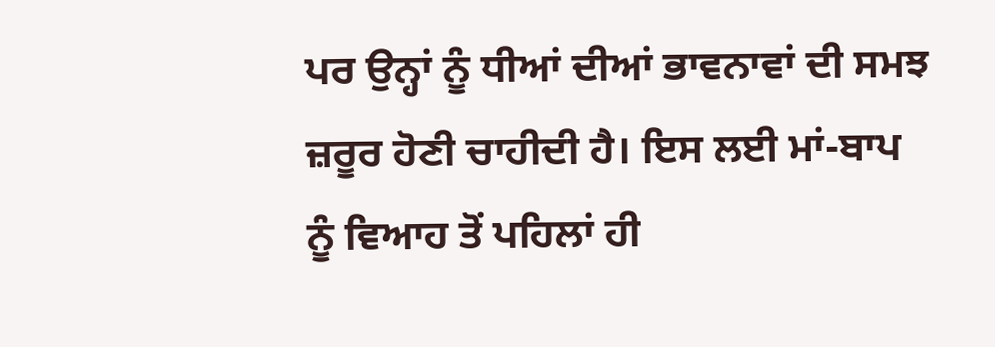ਪਰ ਉਨ੍ਹਾਂ ਨੂੰ ਧੀਆਂ ਦੀਆਂ ਭਾਵਨਾਵਾਂ ਦੀ ਸਮਝ ਜ਼ਰੂਰ ਹੋਣੀ ਚਾਹੀਦੀ ਹੈ। ਇਸ ਲਈ ਮਾਂ-ਬਾਪ ਨੂੰ ਵਿਆਹ ਤੋਂ ਪਹਿਲਾਂ ਹੀ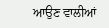ਆਉਣ ਵਾਲੀਆਂ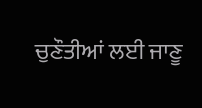ਚੁਣੌਤੀਆਂ ਲਈ ਜਾਣੂ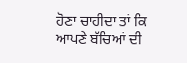ਹੋਣਾ ਚਾਹੀਦਾ ਤਾਂ ਕਿ ਆਪਣੇ ਬੱਚਿਆਂ ਦੀ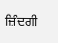ਜ਼ਿੰਦਗੀ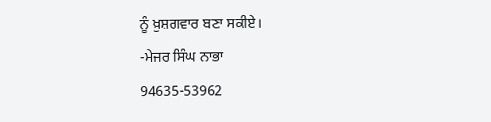ਨੂੰ ਖ਼ੁਸ਼ਗਵਾਰ ਬਣਾ ਸਕੀਏ।
-ਮੇਜਰ ਸਿੰਘ ਨਾਭਾ
94635-53962